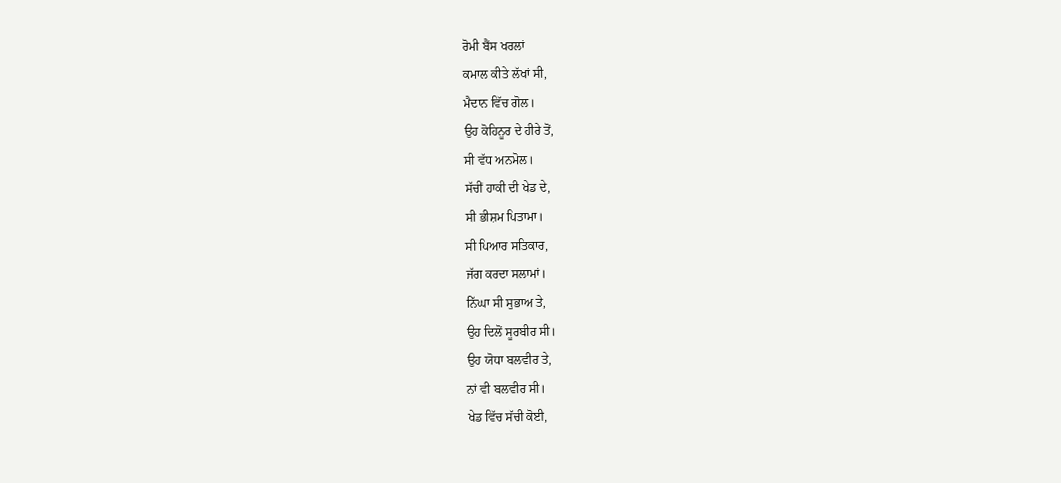ਰੋਮੀ ਬੈਂਸ ਖਰਲਾਂ
ਕਮਾਲ ਕੀਤੇ ਲੱਖਾਂ ਸੀ,
ਮੈਦਾਨ ਵਿੱਚ ਗੋਲ।
ਉਹ ਕੋਹਿਨੂਰ ਦੇ ਹੀਰੇ ਤੋਂ,
ਸੀ ਵੱਧ ਅਨਮੋਲ।
ਸੱਚੀਂ ਹਾਕੀ ਦੀ ਖੇਡ ਦੇ,
ਸੀ ਭੀਸ਼ਮ ਪਿਤਾਮਾ।
ਸੀ ਪਿਆਰ ਸਤਿਕਾਰ,
ਜੱਗ ਕਰਦਾ ਸਲਾਮਾਂ।
ਨਿੱਘਾ ਸੀ ਸੁਭਾਅ ਤੇ,
ਉਹ ਦਿਲੋਂ ਸੂਰਬੀਰ ਸੀ।
ਉਹ ਯੋਧਾ ਬਲਵੀਰ ਤੇ,
ਨਾਂ ਵੀ ਬਲਵੀਰ ਸੀ।
ਖੇਡ ਵਿੱਚ ਸੱਚੀ ਕੋਈ,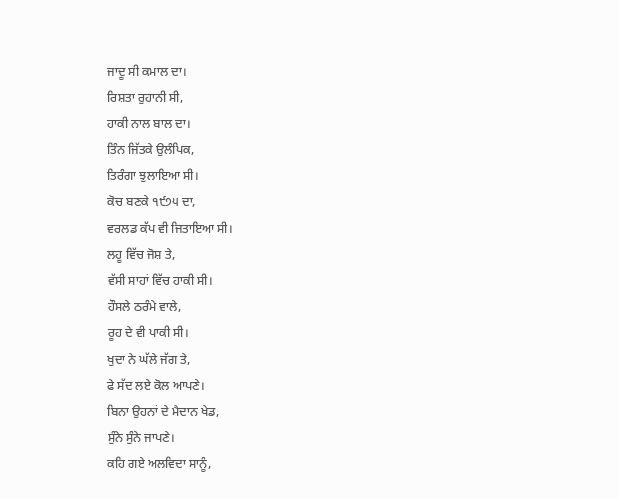ਜਾਦੂ ਸੀ ਕਮਾਲ ਦਾ।
ਰਿਸ਼ਤਾ ਰੁਹਾਨੀ ਸੀ,
ਹਾਕੀ ਨਾਲ ਬਾਲ ਦਾ।
ਤਿੰਨ ਜਿੱਤਕੇ ਉਲੰਪਿਕ,
ਤਿਰੰਗਾ ਝੁਲਾਇਆ ਸੀ।
ਕੋਚ ਬਣਕੇ ੧੯੭੫ ਦਾ,
ਵਰਲਡ ਕੱਪ ਵੀ ਜਿਤਾਇਆ ਸੀ।
ਲਹੂ ਵਿੱਚ ਜੋਸ਼ ਤੇ,
ਵੱਸੀ ਸਾਹਾਂ ਵਿੱਚ ਹਾਕੀ ਸੀ।
ਹੌਸਲੇ ਠਰੰਮੇ ਵਾਲੇ,
ਰੂਹ ਦੇ ਵੀ ਪਾਕੀ ਸੀ।
ਖੁਦਾ ਨੇ ਘੱਲੇ ਜੱਗ ਤੇ,
ਫੇ ਸੱਦ ਲਏ ਕੋਲ ਆਪਣੇ।
ਬਿਨਾ ਉਹਨਾਂ ਦੇ ਮੈਦਾਨ ਖੇਡ,
ਸੁੰਨੇ ਸੁੰਨੇ ਜਾਪਣੇ।
ਕਹਿ ਗਏ ਅਲਵਿਦਾ ਸਾਨੂੰ,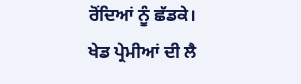ਰੋਂਦਿਆਂ ਨੂੰ ਛੱਡਕੇ।
ਖੇਡ ਪ੍ਰੇਮੀਆਂ ਦੀ ਲੈ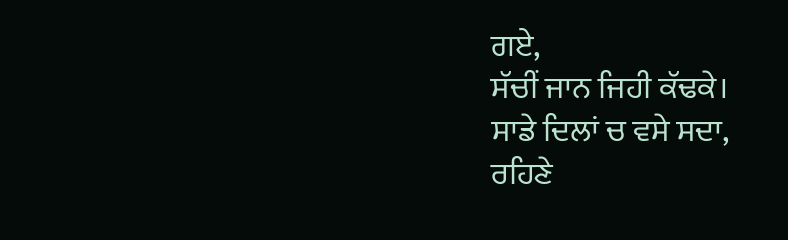ਗਏ,
ਸੱਚੀਂ ਜਾਨ ਜਿਹੀ ਕੱਢਕੇ।
ਸਾਡੇ ਦਿਲਾਂ ਚ ਵਸੇ ਸਦਾ,
ਰਹਿਣੇ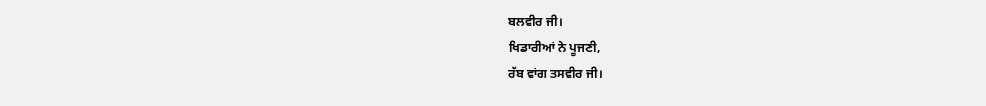ਬਲਵੀਰ ਜੀ।
ਖਿਡਾਰੀਆਂ ਨੇ ਪੂਜਣੀ,
ਰੱਬ ਵਾਂਗ ਤਸਵੀਰ ਜੀ।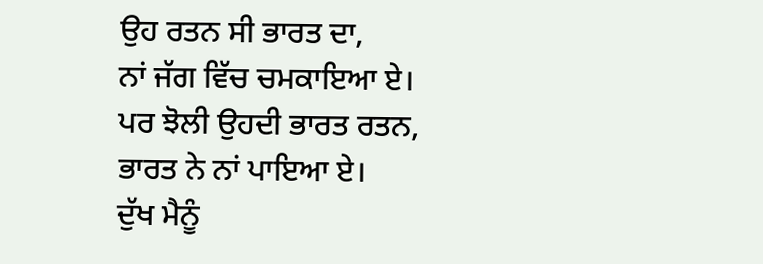ਉਹ ਰਤਨ ਸੀ ਭਾਰਤ ਦਾ,
ਨਾਂ ਜੱਗ ਵਿੱਚ ਚਮਕਾਇਆ ਏ।
ਪਰ ਝੋਲੀ ਉਹਦੀ ਭਾਰਤ ਰਤਨ,
ਭਾਰਤ ਨੇ ਨਾਂ ਪਾਇਆ ਏ।
ਦੁੱਖ ਮੈਨੂੰ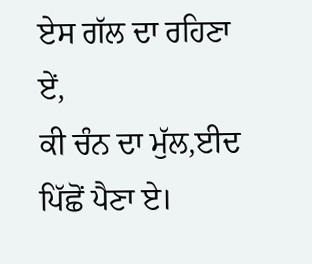ਏਸ ਗੱਲ ਦਾ ਰਹਿਣਾ ਏਂ,
ਕੀ ਚੰਨ ਦਾ ਮੁੱਲ,ਈਦ ਪਿੱਛੋਂ ਪੈਣਾ ਏ।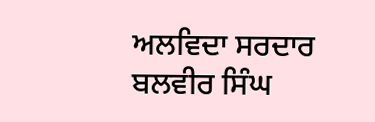ਅਲਵਿਦਾ ਸਰਦਾਰ ਬਲਵੀਰ ਸਿੰਘ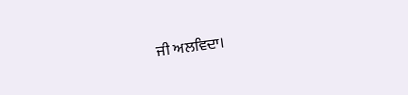ਜੀ ਅਲਵਿਦਾ।